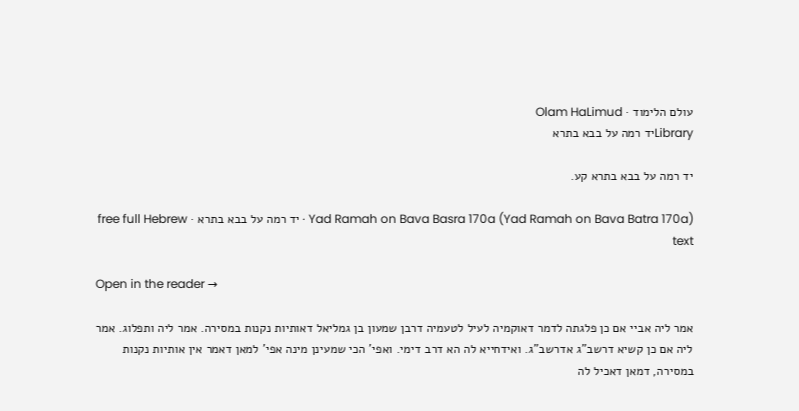עולם הלימוד · Olam HaLimud
Libraryיד רמה על בבא בתרא

יד רמה על בבא בתרא קע.

Yad Ramah on Bava Basra 170a (Yad Ramah on Bava Batra 170a) · יד רמה על בבא בתרא · free full Hebrew text

Open in the reader →

אמר ליה אביי אם כן פלגתה לדמר דאוקמיה לעיל לטעמיה דרבן שמעון בן גמליאל דאותיות נקנות במסירה. אמר ליה ותפלוג. אמר ליה אם כן קשיא דרשב"ג אדרשב"ג. ואידחייא לה הא דרב דימי. ואפי' הכי שמעינן מינה אפי' למאן דאמר אין אותיות נקנות במסירה, דמאן דאכיל לה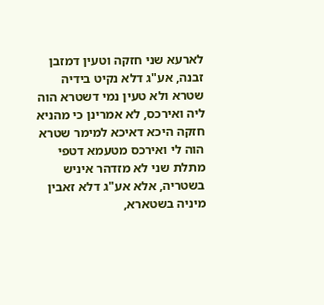לארעא שני חזקה וטעין דמזבן זבנה, אע"ג דלא נקיט בידיה שטרא ולא טעין נמי דשטרא הוה ליה ואירכס, לא אמרינן כי מהניא חזקה היכא דאיכא למימר שטרא הוה לי ואירכס מטעמא דטפי מתלת שני לא מזדהר איניש בשטריה, אלא אע"ג דלא זאבין מיניה בשטארא,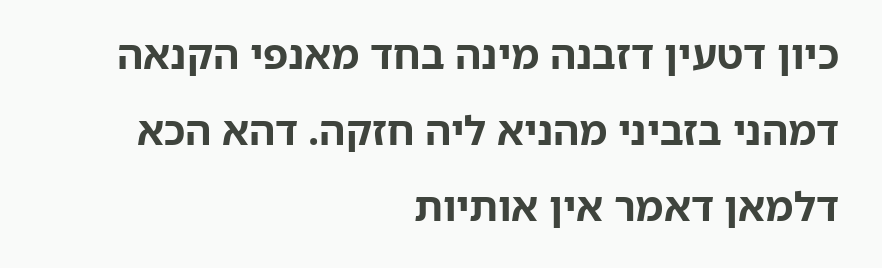כיון דטעין דזבנה מינה בחד מאנפי הקנאה דמהני בזביני מהניא ליה חזקה. דהא הכא דלמאן דאמר אין אותיות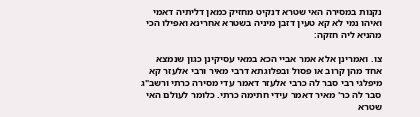נקנות במסירה האי שטרא דנקיט מחזיק כמאן דליתיה דאמי ואיהו נמי לא קא טעין דזבן מיניה בשטרא אחרינא ואפילו הכי מהניא ליה חזקה:

צו. ואמרינן אלא אמר אביי הכא במאי עסיקינן כגון שנמצא אחד מהן קרוב או פסול ובפלוגתא דרבי מאיר ורבי אלעזר קא מיפלגי רבי סבר לה כרבי אלעזר דאמר עדי מסירה כרתי ורשב"ג סבר לה כר' מאיר דאמר עידי חתימה כרתי. כלומר לעולם האי שטרא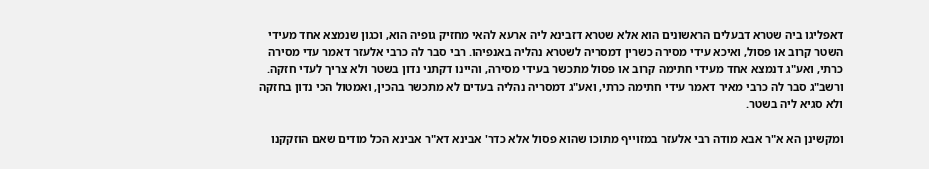דאפליגו ביה שטרא דבעלים הראשונים הוא אלא שטרא דזבינא ליה ארעא להאי מחזיק גופיה הוא, וכגון שנמצא אחד מעידי השטר קרוב או פסול, ואיכא עידי מסירה כשרין דמסריה לשטרא נהליה באנפיהו. רבי סבר לה כרבי אלעזר דאמר עדי מסירה כרתי, ואע"ג דנמצא אחד מעידי חתימה קרוב או פסול מתכשר בעידי מסירה, והיינו דקתני נדון בשטר ולא צריך לעדי חזקה. ורשב"ג סבר לה כרבי מאיר דאמר עידי חתימה כרתי, ואע"ג דמסריה נהליה בעדים לא מתכשר בהכין, ואמטול הכי נדון בחזקה ולא סגיא ליה בשטר.

ומקשינן הא א"ר אבא מודה רבי אלעזר במזוייף מתוכו שהוא פסול אלא כדר' אבינא דא"ר אבינא הכל מודים שאם הוזקקנו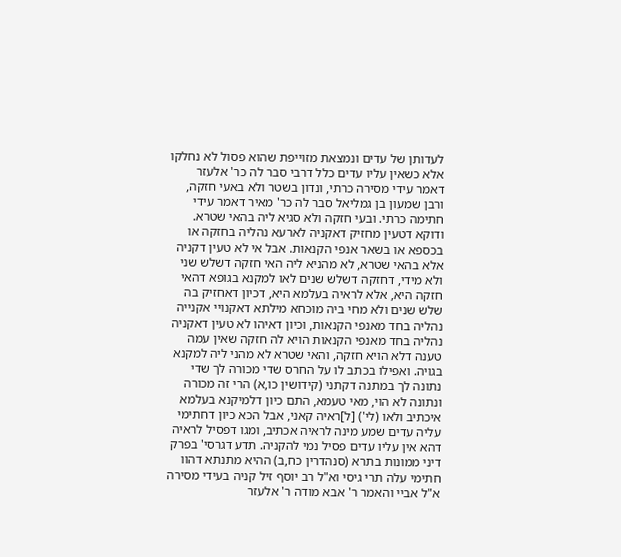לעדותן של עדים ונמצאת מזוייפת שהוא פסול לא נחלקו אלא כשאין עליו עדים כלל דרבי סבר לה כר' אלעזר דאמר עידי מסירה כרתי, ונדון בשטר ולא באעי חזקה, ורבן שמעון בן גמליאל סבר לה כר' מאיר דאמר עידי חתימה כרתי. ובעי חזקה ולא סגיא ליה בהאי שטרא. ודוקא דטעין מחזיק דאקניה לארעא נהליה בחזקה או בכספא או בשאר אנפי הקנאות. אבל אי לא טעין דקניה אלא בהאי שטרא, לא מהניא ליה האי חזקה דשלש שני ולא מידי, דחזקה דשלש שנים לאו למקנא בגופא דהאי חזקה היא, אלא לראיה בעלמא היא, דכיון דאחזיק בה שלש שנים ולא מחי ביה מוכחא מילתא דאקנויי אקנייה נהליה בחד מאנפי הקנאות, וכיון דאיהו לא טעין דאקניה נהליה בחד מאנפי הקנאות הויא לה חזקה שאין עמה טענה דלא הויא חזקה, והאי שטרא לא מהני ליה למקנא בגויה. ואפילו בכתב לו על החרס שדי מכורה לך שדי נתונה לך במתנה דקתני (קידושין כו,א) הרי זה מכורה ונתונה לא הוי, מאי טעמא, התם כיון דלמיקנא בעלמא איכתיב ולאו (לי') [ל]ראיה קאני, אבל הכא כיון דחתימי עליה עדים שמע מינה לראיה אכתיב, ומגו דפסיל לראיה דהא אין עליו עדים פסיל נמי להקניה. תדע דגרסי' בפרק דיני ממונות בתרא (סנהדרין כח,ב) ההיא מתנתא דהוו חתימי עלה תרי גיסי וא"ל רב יוסף זיל קניה בעידי מסירה א"ל אביי והאמר ר' אבא מודה ר' אלעזר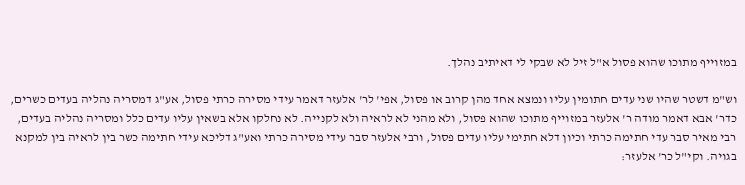במזוייף מתוכו שהוא פסול א"ל זיל לא שבקי לי דאיתיב נהלך.

וש"מ דשטר שהיו שני עדים חתומין עליו ונמצא אחד מהן קרוב או פסול, אפי' לר' אלעזר דאמר עידי מסירה כרתי פסול, אע"ג דמסריה נהליה בעדים כשרים, כדר' אבא דאמר מודה ר' אלעזר במזוייף מתוכו שהוא פסול, ולא מהני לא לראיה ולא לקנייה. לא נחלקו אלא בשאין עליו עדים כלל ומסריה נהליה בעדים, רבי מאיר סבר עדי חתימה כרתי וכיון דלא חתימי עליו עדים פסול, ורבי אלעזר סבר עידי מסירה כרתי ואע"ג דליכא עידי חתימה כשר בין לראיה בין למקנא בגויה. וקי"ל כר' אלעזר: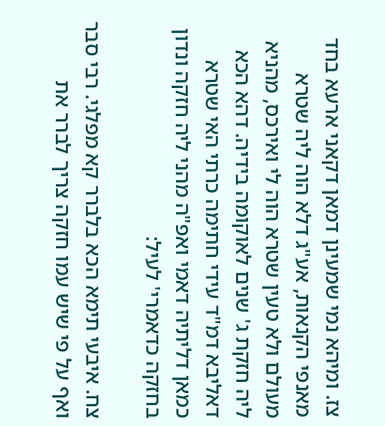צז. ומיהא נמי שמעינן דמאן דקאני ארעא בחד מאנפי הקנאות, אע"ג דלא הוה ליה שטרא מעולם ולא טעין שטרא הוה לי ואירכס, מהניא ליה חזקת ג' שנים לאוקומה בידיה. דהא הכא דאליבא דמ"ד עידי חתימה כרתי האי שטרא כמאן דליתיה דאמי ואפ"ה מהני ליה חזקה ונדון בחזקה כדאמרי' לעיל:

צח. איבעי תימא הכא בלברר קא מפלגי. רבי סבר ואף על פי שיש עמו חזקה צריך לברר את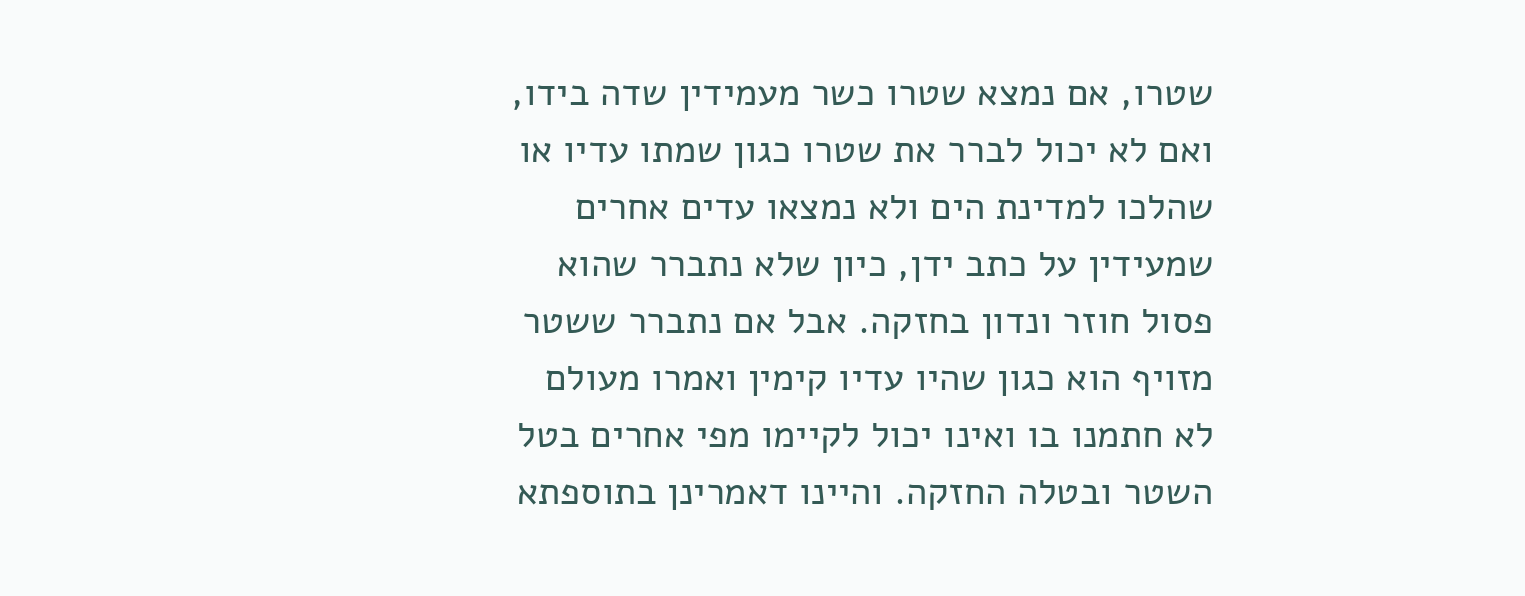שטרו, אם נמצא שטרו כשר מעמידין שדה בידו, ואם לא יכול לברר את שטרו כגון שמתו עדיו או שהלכו למדינת הים ולא נמצאו עדים אחרים שמעידין על כתב ידן, כיון שלא נתברר שהוא פסול חוזר ונדון בחזקה. אבל אם נתברר ששטר מזויף הוא כגון שהיו עדיו קימין ואמרו מעולם לא חתמנו בו ואינו יכול לקיימו מפי אחרים בטל השטר ובטלה החזקה. והיינו דאמרינן בתוספתא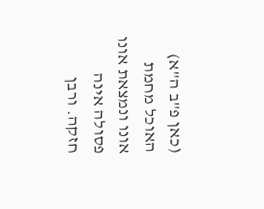(כאן פ"ב ה"א) האוכל מחמת אונו ונמצאת אונו פסולה אינה חזקה. ורבן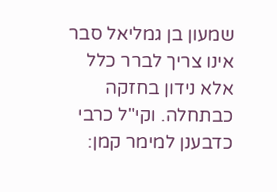שמעון בן גמליאל סבר אינו צריך לברר כלל אלא נידון בחזקה כבתחלה. וקי"ל כרבי כדבענן למימר קמן: